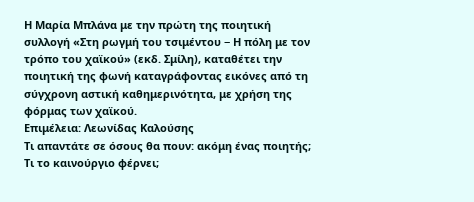Η Μαρία Μπλάνα με την πρώτη της ποιητική συλλογή «Στη ρωγμή του τσιμέντου − Η πόλη με τον τρόπο του χαϊκού» (εκδ. Σμίλη), καταθέτει την ποιητική της φωνή καταγράφοντας εικόνες από τη σύγχρονη αστική καθημερινότητα, με χρήση της φόρμας των χαϊκού.
Επιμέλεια: Λεωνίδας Καλούσης
Τι απαντάτε σε όσους θα πουν: ακόμη ένας ποιητής; Τι το καινούργιο φέρνει;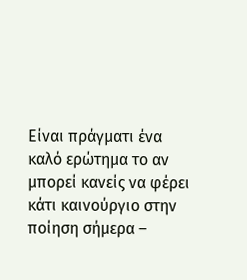Είναι πράγματι ένα καλό ερώτημα το αν μπορεί κανείς να φέρει κάτι καινούργιο στην ποίηση σήμερα –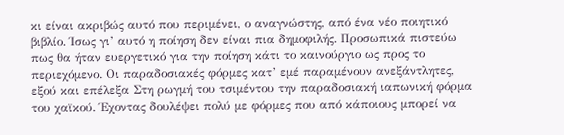κι είναι ακριβώς αυτό που περιμένει, ο αναγνώστης, από ένα νέο ποιητικό βιβλίο. Ίσως γι’ αυτό η ποίηση δεν είναι πια δημοφιλής. Προσωπικά πιστεύω πως θα ήταν ευεργετικό για την ποίηση κάτι το καινούργιο ως προς το περιεχόμενο. Οι παραδοσιακές φόρμες κατ’ εμέ παραμένουν ανεξάντλητες, εξού και επέλεξα Στη ρωγμή του τσιμέντου την παραδοσιακή ιαπωνική φόρμα του χαϊκού. Έχοντας δουλέψει πολύ με φόρμες που από κάποιους μπορεί να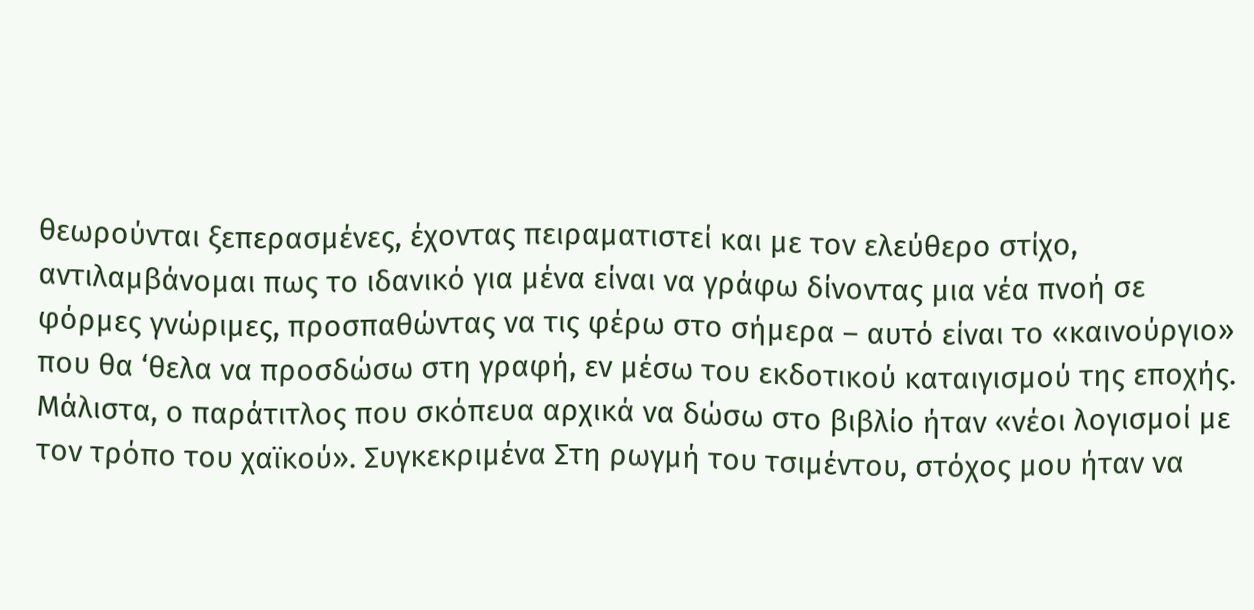θεωρούνται ξεπερασμένες, έχοντας πειραματιστεί και με τον ελεύθερο στίχο, αντιλαμβάνομαι πως το ιδανικό για μένα είναι να γράφω δίνοντας μια νέα πνοή σε φόρμες γνώριμες, προσπαθώντας να τις φέρω στο σήμερα – αυτό είναι το «καινούργιο» που θα ‘θελα να προσδώσω στη γραφή, εν μέσω του εκδοτικού καταιγισμού της εποχής. Μάλιστα, ο παράτιτλος που σκόπευα αρχικά να δώσω στο βιβλίο ήταν «νέοι λογισμοί με τον τρόπο του χαϊκού». Συγκεκριμένα Στη ρωγμή του τσιμέντου, στόχος μου ήταν να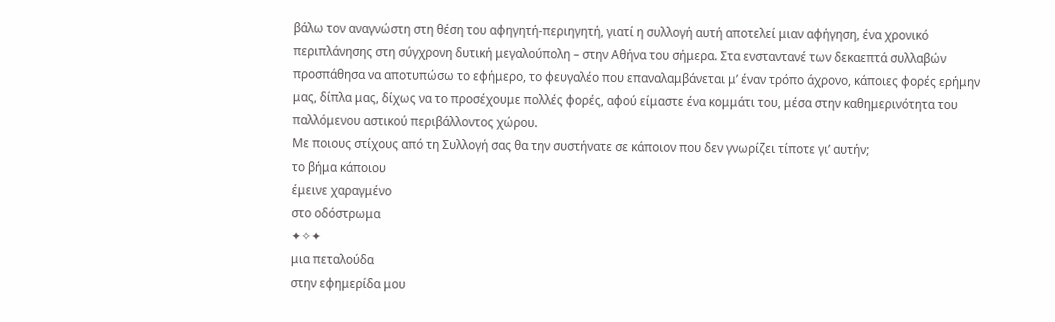βάλω τον αναγνώστη στη θέση του αφηγητή-περιηγητή, γιατί η συλλογή αυτή αποτελεί μιαν αφήγηση, ένα χρονικό περιπλάνησης στη σύγχρονη δυτική μεγαλούπολη – στην Αθήνα του σήμερα. Στα ενσταντανέ των δεκαεπτά συλλαβών προσπάθησα να αποτυπώσω το εφήμερο, το φευγαλέο που επαναλαμβάνεται μ’ έναν τρόπο άχρονο, κάποιες φορές ερήμην μας, δίπλα μας, δίχως να το προσέχουμε πολλές φορές, αφού είμαστε ένα κομμάτι του, μέσα στην καθημερινότητα του παλλόμενου αστικού περιβάλλοντος χώρου.
Με ποιους στίχους από τη Συλλογή σας θα την συστήνατε σε κάποιον που δεν γνωρίζει τίποτε γι’ αυτήν;
το βήμα κάποιου
έμεινε χαραγμένο
στο οδόστρωμα
✦✧✦
μια πεταλούδα
στην εφημερίδα μου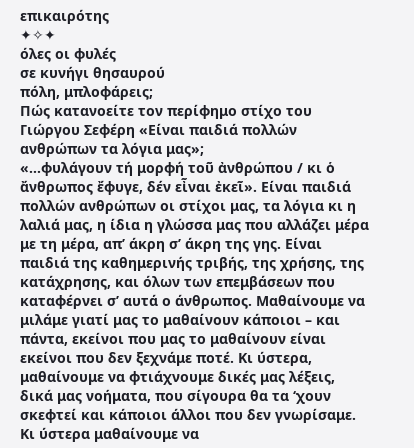επικαιρότης
✦✧✦
όλες οι φυλές
σε κυνήγι θησαυρού
πόλη, μπλοφάρεις;
Πώς κατανοείτε τον περίφημο στίχο του Γιώργου Σεφέρη «Είναι παιδιά πολλών ανθρώπων τα λόγια μας»;
«...φυλάγουν τή μορφή τοῦ ἀνθρώπου / κι ὁ ἄνθρωπος ἔφυγε, δέν εἶναι ἐκεῖ». Είναι παιδιά πολλών ανθρώπων οι στίχοι μας, τα λόγια κι η λαλιά μας, η ίδια η γλώσσα μας που αλλάζει μέρα με τη μέρα, απ’ άκρη σ’ άκρη της γης. Είναι παιδιά της καθημερινής τριβής, της χρήσης, της κατάχρησης, και όλων των επεμβάσεων που καταφέρνει σ’ αυτά ο άνθρωπος. Μαθαίνουμε να μιλάμε γιατί μας το μαθαίνουν κάποιοι – και πάντα, εκείνοι που μας το μαθαίνουν είναι εκείνοι που δεν ξεχνάμε ποτέ. Κι ύστερα, μαθαίνουμε να φτιάχνουμε δικές μας λέξεις, δικά μας νοήματα, που σίγουρα θα τα ‘χουν σκεφτεί και κάποιοι άλλοι που δεν γνωρίσαμε. Κι ύστερα μαθαίνουμε να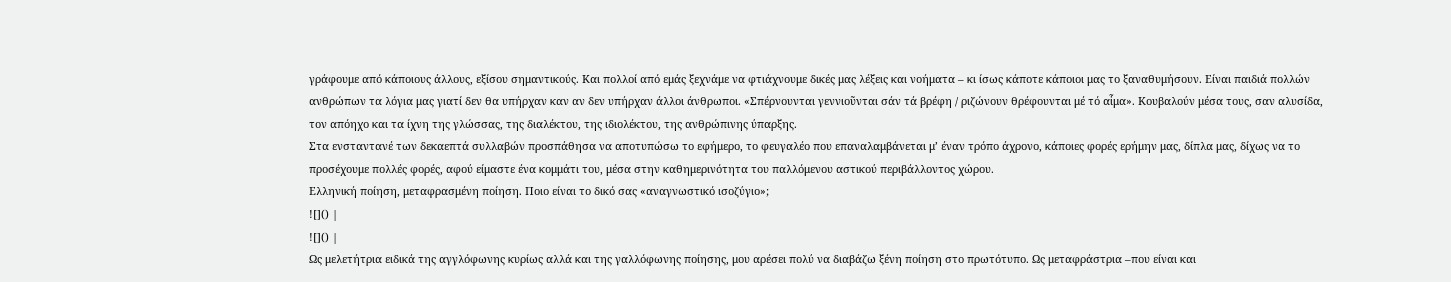γράφουμε από κάποιους άλλους, εξίσου σημαντικούς. Και πολλοί από εμάς ξεχνάμε να φτιάχνουμε δικές μας λέξεις και νοήματα – κι ίσως κάποτε κάποιοι μας το ξαναθυμήσουν. Είναι παιδιά πολλών ανθρώπων τα λόγια μας γιατί δεν θα υπήρχαν καν αν δεν υπήρχαν άλλοι άνθρωποι. «Σπέρνουνται γεννιοῦνται σάν τά βρέφη / ριζώνουν θρέφουνται μέ τό αἷμα». Κουβαλούν μέσα τους, σαν αλυσίδα, τον απόηχο και τα ίχνη της γλώσσας, της διαλέκτου, της ιδιολέκτου, της ανθρώπινης ύπαρξης.
Στα ενσταντανέ των δεκαεπτά συλλαβών προσπάθησα να αποτυπώσω το εφήμερο, το φευγαλέο που επαναλαμβάνεται μ’ έναν τρόπο άχρονο, κάποιες φορές ερήμην μας, δίπλα μας, δίχως να το προσέχουμε πολλές φορές, αφού είμαστε ένα κομμάτι του, μέσα στην καθημερινότητα του παλλόμενου αστικού περιβάλλοντος χώρου.
Ελληνική ποίηση, μεταφρασμένη ποίηση. Ποιο είναι το δικό σας «αναγνωστικό ισοζύγιο»;
![]() |
![]() |
Ως μελετήτρια ειδικά της αγγλόφωνης κυρίως αλλά και της γαλλόφωνης ποίησης, μου αρέσει πολύ να διαβάζω ξένη ποίηση στο πρωτότυπο. Ως μεταφράστρια –που είναι και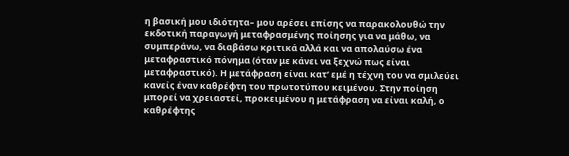η βασική μου ιδιότητα– μου αρέσει επίσης να παρακολουθώ την εκδοτική παραγωγή μεταφρασμένης ποίησης για να μάθω, να συμπεράνω, να διαβάσω κριτικά αλλά και να απολαύσω ένα μεταφραστικό πόνημα (όταν με κάνει να ξεχνώ πως είναι μεταφραστικό). Η μετάφραση είναι κατ’ εμέ η τέχνη του να σμιλεύει κανείς έναν καθρέφτη του πρωτοτύπου κειμένου. Στην ποίηση μπορεί να χρειαστεί, προκειμένου η μετάφραση να είναι καλή, ο καθρέφτης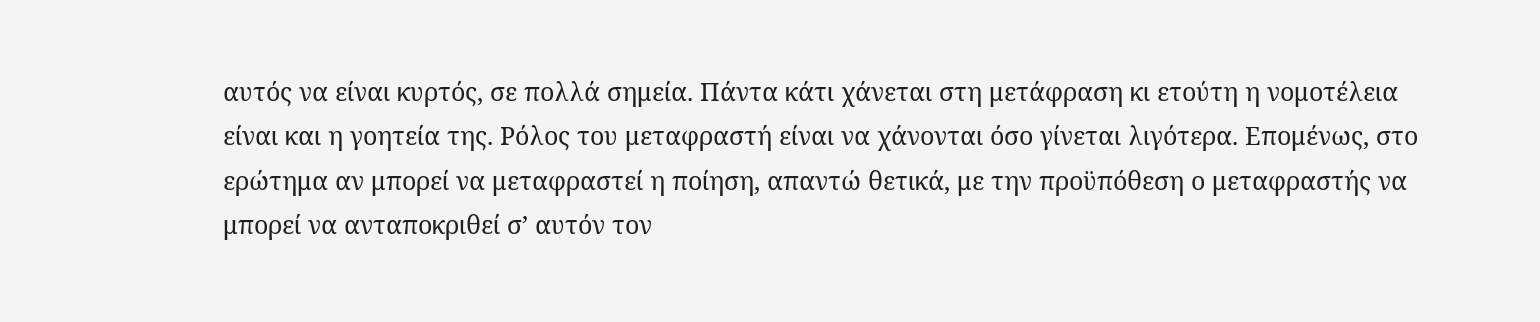αυτός να είναι κυρτός, σε πολλά σημεία. Πάντα κάτι χάνεται στη μετάφραση κι ετούτη η νομοτέλεια είναι και η γοητεία της. Ρόλος του μεταφραστή είναι να χάνονται όσο γίνεται λιγότερα. Επομένως, στο ερώτημα αν μπορεί να μεταφραστεί η ποίηση, απαντώ θετικά, με την προϋπόθεση ο μεταφραστής να μπορεί να ανταποκριθεί σ’ αυτόν τον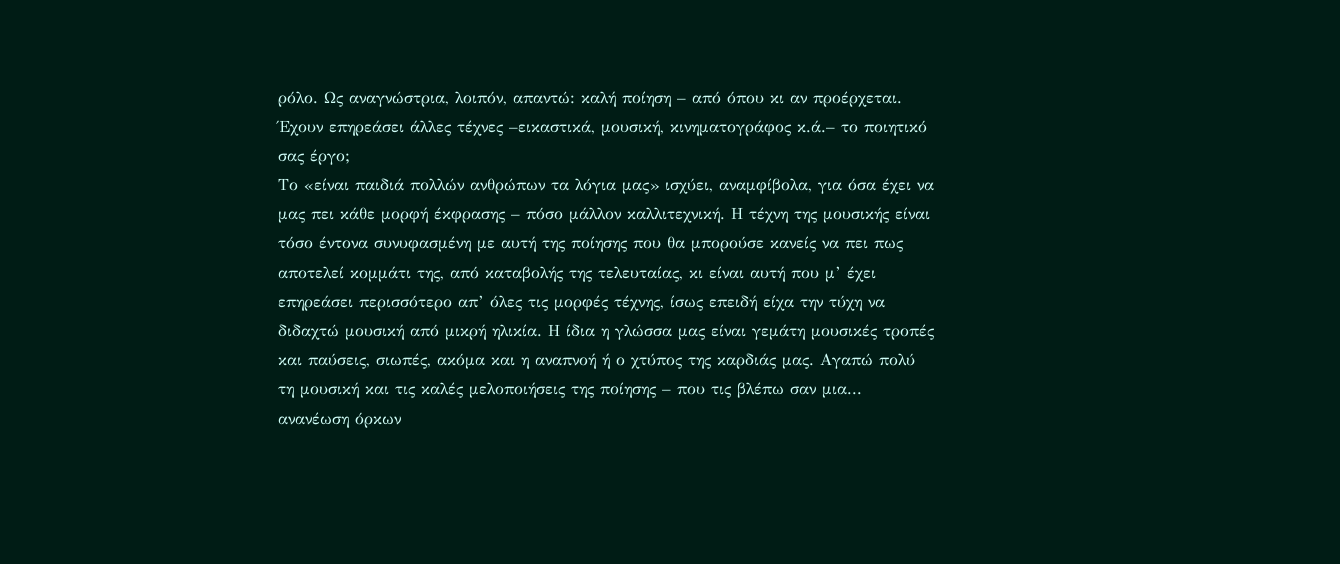ρόλο. Ως αναγνώστρια, λοιπόν, απαντώ: καλή ποίηση – από όπου κι αν προέρχεται.
Έχουν επηρεάσει άλλες τέχνες –εικαστικά, μουσική, κινηματογράφος κ.ά.– το ποιητικό σας έργο;
Το «είναι παιδιά πολλών ανθρώπων τα λόγια μας» ισχύει, αναμφίβολα, για όσα έχει να μας πει κάθε μορφή έκφρασης – πόσο μάλλον καλλιτεχνική. Η τέχνη της μουσικής είναι τόσο έντονα συνυφασμένη με αυτή της ποίησης που θα μπορούσε κανείς να πει πως αποτελεί κομμάτι της, από καταβολής της τελευταίας, κι είναι αυτή που μ’ έχει επηρεάσει περισσότερο απ’ όλες τις μορφές τέχνης, ίσως επειδή είχα την τύχη να διδαχτώ μουσική από μικρή ηλικία. Η ίδια η γλώσσα μας είναι γεμάτη μουσικές τροπές και παύσεις, σιωπές, ακόμα και η αναπνοή ή ο χτύπος της καρδιάς μας. Αγαπώ πολύ τη μουσική και τις καλές μελοποιήσεις της ποίησης – που τις βλέπω σαν μια... ανανέωση όρκων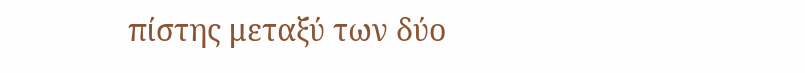πίστης μεταξύ των δύο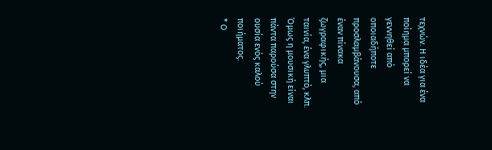τεχνών. Η ιδέα για ένα ποίημα μπορεί να γεννηθεί από οποιαδήποτε προσλαμβάνουσα, από έναν πίνακα ζωγραφικής, μια ταινία, ένα γλυπτό, κλπ. Όμως η μουσική είναι πάντα παρούσα στην ουσία ενός καλού ποιήματος.
* Ο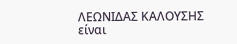ΛΕΩΝΙΔΑΣ ΚΑΛΟΥΣΗΣ είναι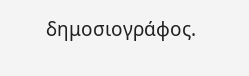δημοσιογράφος.